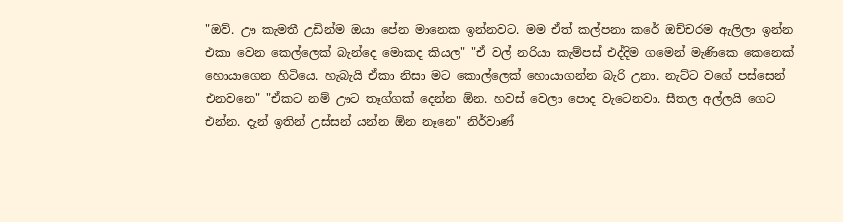"ඔව්. ඌ කැමතී උඩින්ම ඔයා පේන මානෙක ඉන්නවට. මම ඒත් කල්පනා කරේ ඔච්චරම ඇලිලා ඉන්න එකා වෙන කෙල්ලෙක් බැන්දෙ මොකද කියල" "ඒ වල් නරියා කැම්පස් එද්දිම ගමෙන් මැණිකෙ කෙනෙක් හොයාගෙන හිටියෙ. හැබැයි ඒකා නිසා මට කොල්ලෙක් හොයාගන්න බැරි උනා. නැට්ට වගේ පස්සෙන් එනවනෙ" "ඒකට නම් ඌට තෑග්ගක් දෙන්න ඕන. හවස් වෙලා පොද වැටෙනවා. සීතල අල්ලයි ගෙට එන්න. දැන් ඉතින් උස්සන් යන්න ඕන නෑනෙ" නිර්වාණ්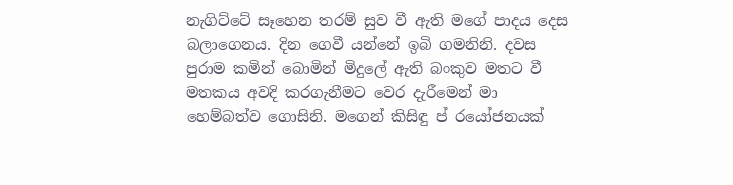නැගිට්ටේ සෑහෙන තරම් සුව වී ඇති මගේ පාදය දෙස බලාගෙනය. දින ගෙවී යන්නේ ඉබි ගමනිනි. දවස පුරාම කමින් බොමින් මිදුලේ ඇති බංකුව මතට වී මතකය අවදි කරගැනීමට වෙර දැරීමෙන් මා හෙම්බත්ව ගොසිනි. මගෙන් කිසිඳු ප් රයෝජනයක්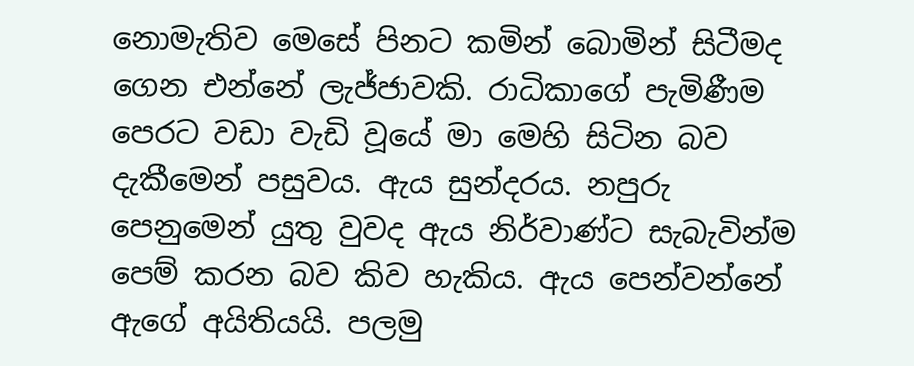නොමැතිව මෙසේ පිනට කමින් බොමින් සිටීමද ගෙන එන්නේ ලැජ්ජාවකි. රාධිකාගේ පැමිණීම පෙරට වඩා වැඩි වූයේ මා මෙහි සිටින බව දැකීමෙන් පසුවය. ඇය සුන්දරය. නපුරු පෙනුමෙන් යුතු වුවද ඇය නිර්වාණ්ට සැබැවින්ම පෙම් කරන බව කිව හැකිය. ඇය පෙන්වන්නේ ඇගේ අයිතියයි. පලමු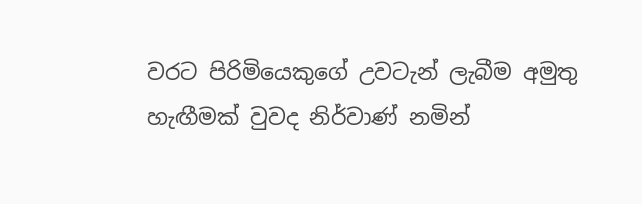වරට පිරිමියෙකුගේ උවටැන් ලැබීම අමුතු හැඟීමක් වුවද නිර්වාණ් නමින්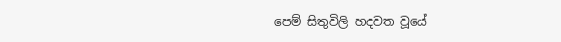පෙම් සිතුවිලි හදවත වූයේ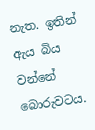නැත. ඉතින් ඇය බිය වන්නේ බොරුවටය.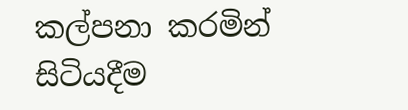කල්පනා කරමින් සිටියදීම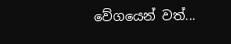වේගයෙන් වත්...